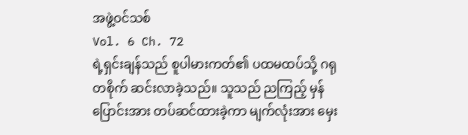အဖွဲ့ဝင်သစ်
Vol. 6 Ch. 72
ရဲ့ရှင်းချန်သည် စူပါမားကတ်၏ ပထမထပ်သို့ ဂရုတစိုက် ဆင်းလာခဲ့သည်။ သူသည် ညကြည့် မှန်ပြောင်းအား တပ်ဆင်ထားခဲ့ကာ မျက်လုံးအား မှေး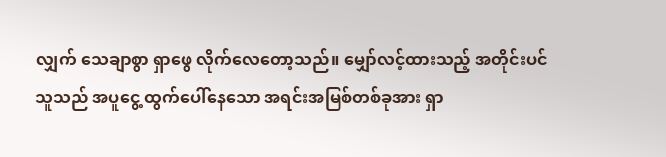လျှက် သေချာစွာ ရှာဖွေ လိုက်လေတော့သည်။ မျှော်လင့်ထားသည့် အတိုင်းပင် သူသည် အပူငွေ့ ထွက်ပေါ်နေသော အရင်းအမြစ်တစ်ခုအား ရှာ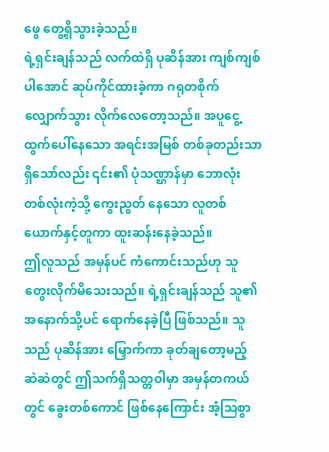ဖွေ တွေ့ရှိသွားခဲ့သည်။
ရဲ့ရှင်းချန်သည် လက်ထဲရှိ ပုဆိန်အား ကျစ်ကျစ်ပါအောင် ဆုပ်ကိုင်ထားခဲ့ကာ ဂရုတစိုက် လျှောက်သွား လိုက်လေတော့သည်။ အပူငွေ့ ထွက်ပေါ်နေသော အရင်းအမြစ် တစ်ခုတည်းသာ ရှိသော်လည်း ၎င်း၏ ပုံသဏ္ဌာန်မှာ ဘောလုံး တစ်လုံးကဲ့သို့ ကွေးညွတ် နေသော လူတစ်ယောက်နှင့်တူကာ ထူးဆန်းနေခဲ့သည်။
ဤလူသည် အမှန်ပင် ကံကောင်းသည်ဟု သူ တွေးလိုက်မိသေးသည်။ ရဲ့ရှင်းချန်သည် သူ၏ အနောက်သို့ပင် ရောက်နေခဲ့ပြီ ဖြစ်သည်။ သူသည် ပုဆိန်အား မြှောက်ကာ ခုတ်ချတော့မည့် ဆဲဆဲတွင် ဤသက်ရှိသတ္တဝါမှာ အမှန်တကယ်တွင် ခွေးတစ်ကောင် ဖြစ်နေကြောင်း အံ့သြစွာ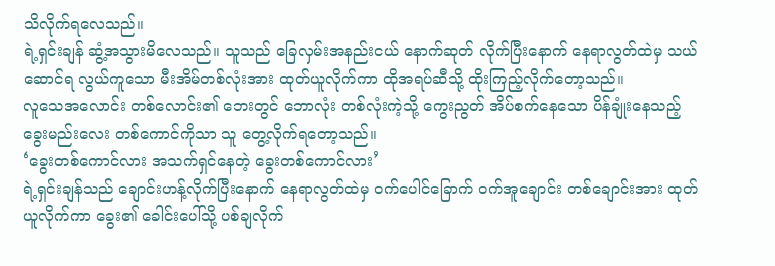သိလိုက်ရလေသည်။
ရဲ့ရှင်းချန် ဆွံ့အသွားမိလေသည်။ သူသည် ခြေလှမ်းအနည်းငယ် နောက်ဆုတ် လိုက်ပြီးနောက် နေရာလွတ်ထဲမှ သယ်ဆောင်ရ လွယ်ကူသော မီးအိမ်တစ်လုံးအား ထုတ်ယူလိုက်ကာ ထိုအရပ်ဆီသို့ ထိုးကြည့်လိုက်တော့သည်။
လူသေအလောင်း တစ်လောင်း၏ ဘေးတွင် ဘောလုံး တစ်လုံးကဲ့သို့ ကွေးညွတ် အိပ်စက်နေသော ပိန်ချုံးနေသည့် ခွေးမည်းလေး တစ်ကောင်ကိုသာ သူ တွေ့လိုက်ရတော့သည်။
‘ခွေးတစ်ကောင်လား အသက်ရှင်နေတဲ့ ခွေးတစ်ကောင်လား’
ရဲ့ရှင်းချန်သည် ချောင်းဟန့်လိုက်ပြီးနောက် နေရာလွတ်ထဲမှ ဝက်ပေါင်ခြောက် ဝက်အူချောင်း တစ်ချောင်းအား ထုတ်ယူလိုက်ကာ ခွေး၏ ခေါင်းပေါ်သို့ ပစ်ချလိုက်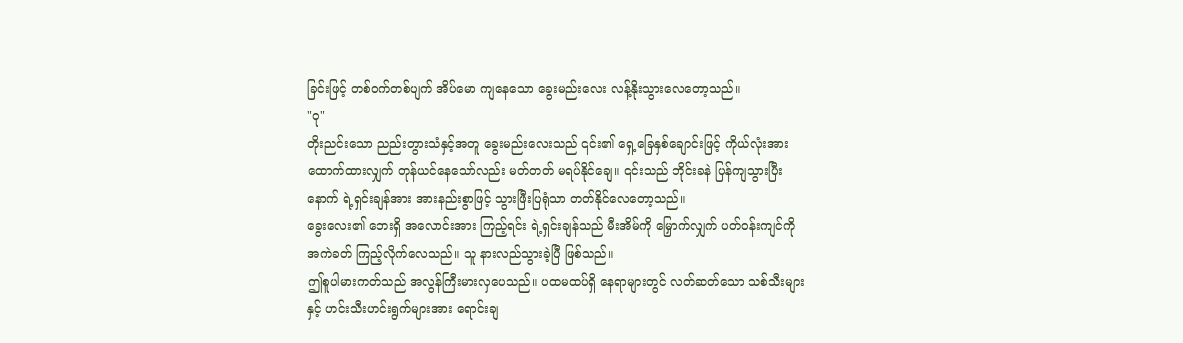ခြင်းဖြင့် တစ်ဝက်တစ်ပျက် အိပ်မော ကျနေသော ခွေးမည်းလေး လန့်နိုးသွားလေတော့သည်။
"ဝု"
တိုးညင်းသော ညည်းတွားသံနှင့်အတူ ခွေးမည်းလေးသည် ၎င်း၏ ရှေ့ခြေနှစ်ချောင်းဖြင့် ကိုယ်လုံးအား ထောက်ထားလျှက် တုန်ယင်နေသော်လည်း မတ်တတ် မရပ်နိုင်ချေ။ ၎င်းသည် ဘိုင်းခနဲ ပြန်ကျသွားပြီးနောက် ရဲ့ရှင်းချန်အား အားနည်းစွာဖြင့် သွားဖြီးပြရုံသာ တတ်နိုင်လေတော့သည်။
ခွေးလေး၏ ဘေးရှိ အလောင်းအား ကြည့်ရင်း ရဲ့ရှင်းချန်သည် မီးအိမ်ကို မြှောက်လျှက် ပတ်ဝန်းကျင်ကို အကဲခတ် ကြည့်လိုက်လေသည်။ သူ နားလည်သွားခဲ့ပြီ ဖြစ်သည်။
ဤစူပါမားကတ်သည် အလွန်ကြီးမားလှပေသည်။ ပထမထပ်ရှိ နေရာများတွင် လတ်ဆတ်သော သစ်သီးများနှင့် ဟင်းသီးဟင်းရွက်များအား ရောင်းချ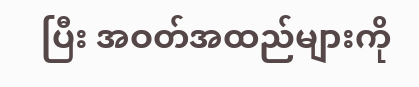ပြီး အဝတ်အထည်များကို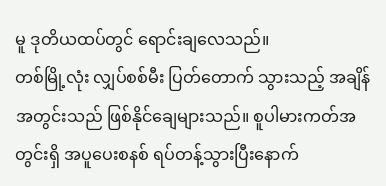မူ ဒုတိယထပ်တွင် ရောင်းချလေသည်။
တစ်မြို့လုံး လျှပ်စစ်မီး ပြတ်တောက် သွားသည့် အချိန်အတွင်းသည် ဖြစ်နိုင်ချေများသည်။ စူပါမားကတ်အတွင်းရှိ အပူပေးစနစ် ရပ်တန့်သွားပြီးနောက်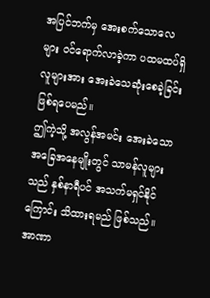အပြင်ဘက်မှ အေးစက်သောလေများ ဝင်ရောက်လာခဲ့ကာ ပထမထပ်ရှိ လူများအား အေးခဲသေဆုံးစေခဲ့ခြင်း ဖြစ်ရပေမည်။
ဤကဲ့သို့ အလွန်အမင်း အေးခဲသော အခြေအနေမျိုးတွင် သာမန်လူများသည် နှစ်နာရီပင် အသက်မရှင်နိုင်ကြောင်း သိထားရမည် ဖြစ်သည်။
အာဏာ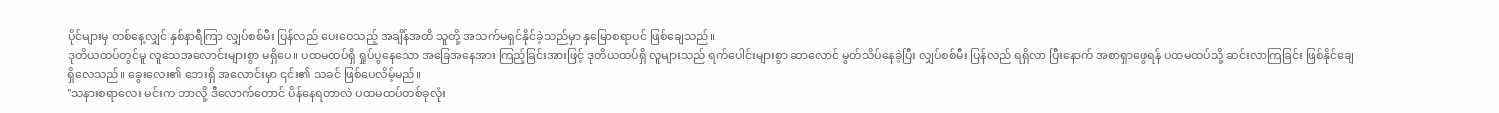ပိုင်များမှ တစ်နေ့လျှင် နှစ်နာရီကြာ လျှပ်စစ်မီး ပြန်လည် ပေးဝေသည့် အချိန်အထိ သူတို့ အသက်မရှင်နိုင်ခဲ့သည်မှာ နှမြောစရာပင် ဖြစ်ချေသည်။
ဒုတိယထပ်တွင်မူ လူသေအလောင်းများစွာ မရှိပေ။ ပထမထပ်ရှိ ရှုပ်ပွနေသော အခြေအနေအား ကြည့်ခြင်းအားဖြင့် ဒုတိယထပ်ရှိ လူများသည် ရက်ပေါင်းများစွာ ဆာလောင် မွတ်သိပ်နေခဲ့ပြီး လျှပ်စစ်မီး ပြန်လည် ရရှိလာ ပြီးနောက် အစာရှာဖွေရန် ပထမထပ်သို့ ဆင်းလာကြခြင်း ဖြစ်နိုင်ချေရှိလေသည်။ ခွေးလေး၏ ဘေးရှိ အလောင်းမှာ ၎င်း၏ သခင် ဖြစ်ပေလိမ့်မည်။
"သနားစရာလေး မင်းက ဘာလို့ ဒီလောက်တောင် ပိန်နေရတာလဲ ပထမထပ်တစ်ခုလုံး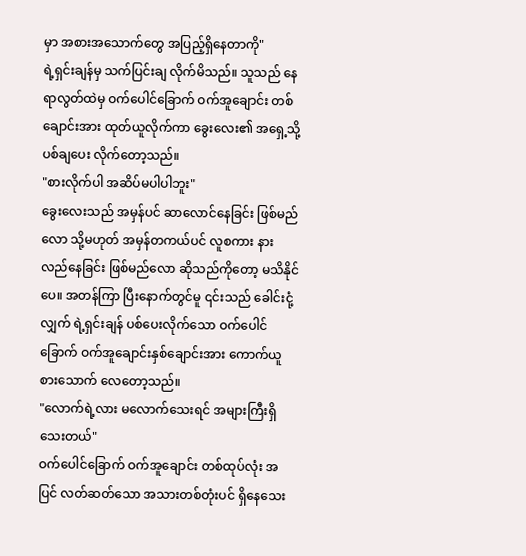မှာ အစားအသောက်တွေ အပြည့်ရှိနေတာကို"
ရဲ့ရှင်းချန်မှ သက်ပြင်းချ လိုက်မိသည်။ သူသည် နေရာလွတ်ထဲမှ ဝက်ပေါင်ခြောက် ဝက်အူချောင်း တစ်ချောင်းအား ထုတ်ယူလိုက်ကာ ခွေးလေး၏ အရှေ့သို့ ပစ်ချပေး လိုက်တော့သည်။
"စားလိုက်ပါ အဆိပ်မပါပါဘူး"
ခွေးလေးသည် အမှန်ပင် ဆာလောင်နေခြင်း ဖြစ်မည်လော သို့မဟုတ် အမှန်တကယ်ပင် လူစကား နားလည်နေခြင်း ဖြစ်မည်လော ဆိုသည်ကိုတော့ မသိနိုင်ပေ။ အတန်ကြာ ပြီးနောက်တွင်မူ ၎င်းသည် ခေါင်းငုံ့လျှက် ရဲ့ရှင်းချန် ပစ်ပေးလိုက်သော ဝက်ပေါင်ခြောက် ဝက်အူချောင်းနှစ်ချောင်းအား ကောက်ယူ စားသောက် လေတော့သည်။
"လောက်ရဲ့လား မလောက်သေးရင် အများကြီးရှိသေးတယ်"
ဝက်ပေါင်ခြောက် ဝက်အူချောင်း တစ်ထုပ်လုံး အပြင် လတ်ဆတ်သော အသားတစ်တုံးပင် ရှိနေသေး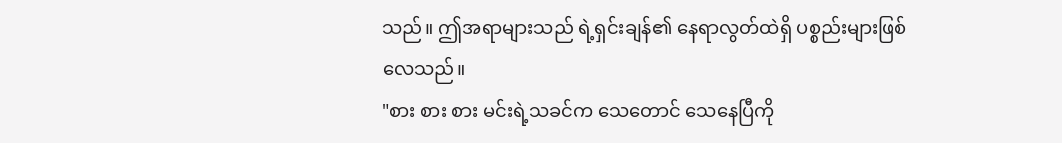သည်။ ဤအရာများသည် ရဲ့ရှင်းချန်၏ နေရာလွတ်ထဲရှိ ပစ္စည်းများဖြစ်လေသည်။
"စား စား စား မင်းရဲ့သခင်က သေတောင် သေနေပြီကို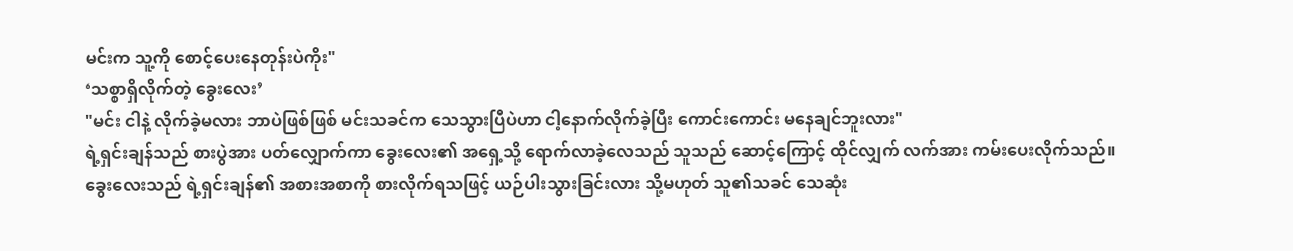မင်းက သူ့ကို စောင့်ပေးနေတုန်းပဲကိုး"
‘သစ္စာရှိလိုက်တဲ့ ခွေးလေး’
"မင်း ငါနဲ့ လိုက်ခဲ့မလား ဘာပဲဖြစ်ဖြစ် မင်းသခင်က သေသွားပြီပဲဟာ ငါ့နောက်လိုက်ခဲ့ပြီး ကောင်းကောင်း မနေချင်ဘူးလား"
ရဲ့ရှင်းချန်သည် စားပွဲအား ပတ်လျှောက်ကာ ခွေးလေး၏ အရှေ့သို့ ရောက်လာခဲ့လေသည် သူသည် ဆောင့်ကြောင့် ထိုင်လျှက် လက်အား ကမ်းပေးလိုက်သည်။
ခွေးလေးသည် ရဲ့ရှင်းချန်၏ အစားအစာကို စားလိုက်ရသဖြင့် ယဉ်ပါးသွားခြင်းလား သို့မဟုတ် သူ၏သခင် သေဆုံး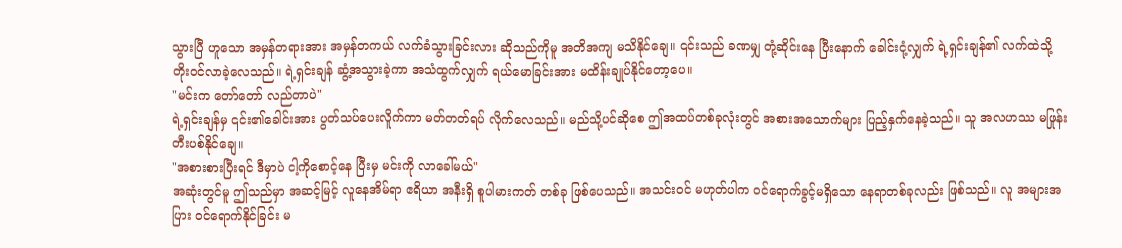သွားပြီ ဟူသော အမှန်တရားအား အမှန်တကယ် လက်ခံသွားခြင်းလား ဆိုသည်ကိုမူ အတိအကျ မသိနိုင်ချေ။ ၎င်းသည် ခဏမျှ တုံ့ဆိုင်းနေ ပြီးနောက် ခေါင်းငုံ့လျှက် ရဲ့ရှင်းချန်၏ လက်ထဲသို့ တိုးဝင်လာခဲ့လေသည်။ ရဲ့ရှင်းချန် ဆွံ့အသွားခဲ့ကာ အသံထွက်လျှက် ရယ်မောခြင်းအား မထိန်းချုပ်နိုင်တော့ပေ။
"မင်းက တော်တော် လည်တာပဲ"
ရဲ့ရှင်းချန်မှ ၎င်း၏ခေါင်းအား ပွတ်သပ်ပေးလိူက်ကာ မတ်တတ်ရပ် လိုက်လေသည်။ မည်သို့ပင်ဆိုစေ ဤအထပ်တစ်ခုလုံးတွင် အစားအသောက်များ ပြည့်နှက်နေခဲ့သည်။ သူ အလဟဿ မဖြုန်းတီးပစ်နိုင်ချေ။
"အစားစားပြီးရင် ဒီမှာပဲ ငါ့ကိုစောင့်နေ ပြီးမှ မင်းကို လာခေါ်မယ်"
အဆုံးတွင်မူ ဤသည်မှာ အဆင့်မြင့် လူနေအိမ်ရာ ဧရိယာ အနီးရှိ စူပါမားကတ် တစ်ခု ဖြစ်ပေသည်။ အသင်းဝင် မဟုတ်ပါက ဝင်ရောက်ခွင့်မရှိသော နေရာတစ်ခုလည်း ဖြစ်သည်။ လူ အများအပြား ဝင်ရောက်နိုင်ခြင်း မ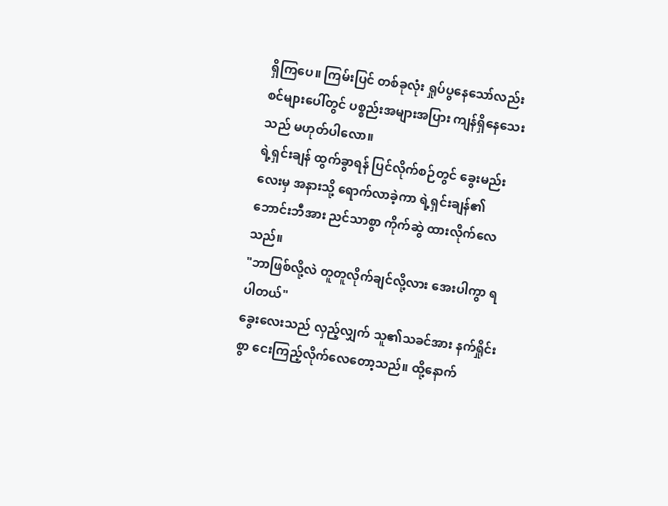ရှိကြပေ။ ကြမ်းပြင် တစ်ခုလုံး ရှုပ်ပွနေသော်လည်း စင်များပေါ်တွင် ပစ္စည်းအများအပြား ကျန်ရှိနေသေးသည် မဟုတ်ပါလော။
ရဲ့ရှင်းချန် ထွက်ခွာရန် ပြင်လိုက်စဉ်တွင် ခွေးမည်းလေးမှ အနားသို့ ရောက်လာခဲ့ကာ ရဲ့ရှင်းချန်၏ ဘောင်းဘီအား ညင်သာစွာ ကိုက်ဆွဲ ထားလိုက်လေသည်။
"ဘာဖြစ်လို့လဲ တူတူလိုက်ချင်လို့လား အေးပါကွာ ရပါတယ်"
ခွေးလေးသည် လှည့်လျှက် သူ၏သခင်အား နက်ရှိုင်းစွာ ငေးကြည့်လိုက်လေတော့သည်။ ထို့နောက်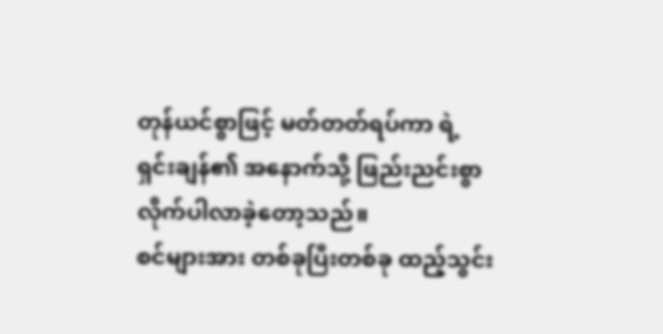တုန်ယင်စွာဖြင့် မတ်တတ်ရပ်ကာ ရဲ့ရှင်းချန်၏ အနောက်သို့ ဖြည်းညင်းစွာ လိုက်ပါလာခဲ့တော့သည်။
စင်များအား တစ်ခုပြီးတစ်ခု ထည့်သွင်း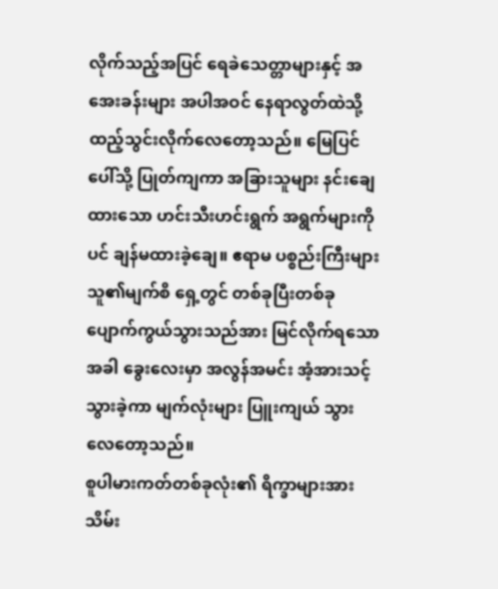လိုက်သည့်အပြင် ရေခဲသေတ္တာများနှင့် အအေးခန်းများ အပါအဝင် နေရာလွတ်ထဲသို့ ထည့်သွင်းလိုက်လေတော့သည်။ မြေပြင်ပေါ်သို့ ပြုတ်ကျကာ အခြားသူများ နင်းချေထားသော ဟင်းသီးဟင်းရွက် အရွက်များကိုပင် ချန်မထားခဲ့ချေ။ ဧရာမ ပစ္စည်းကြီးများ သူ၏မျက်စိ ရှေ့တွင် တစ်ခုပြီးတစ်ခု ပျောက်ကွယ်သွားသည်အား မြင်လိုက်ရသောအခါ ခွေးလေးမှာ အလွန်အမင်း အံ့အားသင့်သွားခဲ့ကာ မျက်လုံးများ ပြူးကျယ် သွားလေတော့သည်။
စူပါမားကတ်တစ်ခုလုံး၏ ရိက္ခာများအား သိမ်း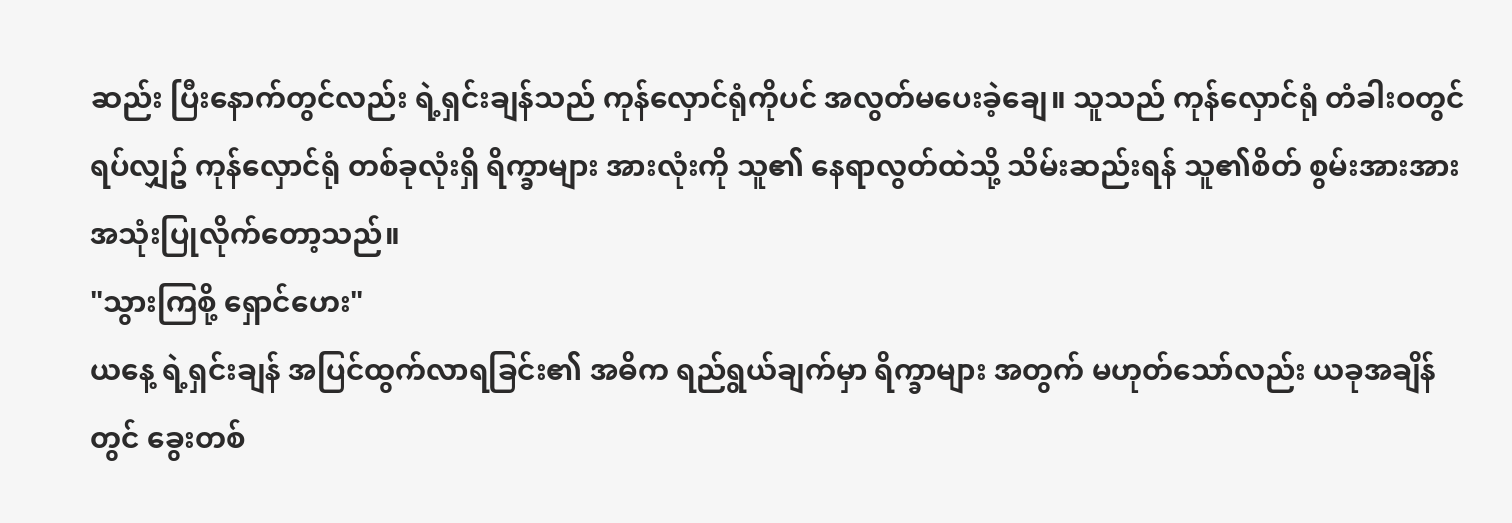ဆည်း ပြီးနောက်တွင်လည်း ရဲ့ရှင်းချန်သည် ကုန်လှောင်ရုံကိုပင် အလွတ်မပေးခဲ့ချေ။ သူသည် ကုန်လှောင်ရုံ တံခါးဝတွင် ရပ်လျှဥ် ကုန်လှောင်ရုံ တစ်ခုလုံးရှိ ရိက္ခာများ အားလုံးကို သူ၏ နေရာလွတ်ထဲသို့ သိမ်းဆည်းရန် သူ၏စိတ် စွမ်းအားအား အသုံးပြုလိုက်တော့သည်။
"သွားကြစို့ ရှောင်ဟေး"
ယနေ့ ရဲ့ရှင်းချန် အပြင်ထွက်လာရခြင်း၏ အဓိက ရည်ရွယ်ချက်မှာ ရိက္ခာများ အတွက် မဟုတ်သော်လည်း ယခုအချိန်တွင် ခွေးတစ်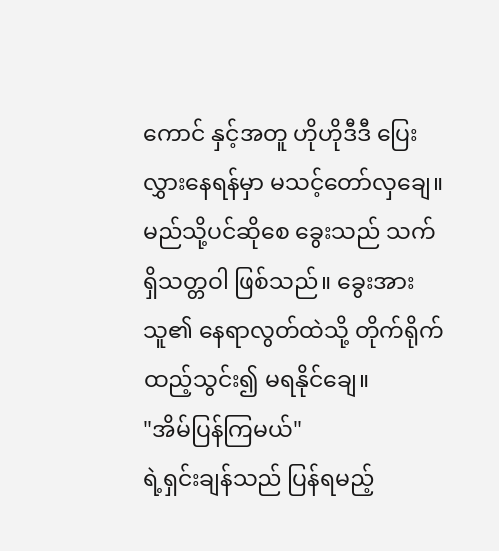ကောင် နှင့်အတူ ဟိုဟိုဒီဒီ ပြေးလွှားနေရန်မှာ မသင့်တော်လှချေ။ မည်သို့ပင်ဆိုစေ ခွေးသည် သက်ရှိသတ္တဝါ ဖြစ်သည်။ ခွေးအား သူ၏ နေရာလွတ်ထဲသို့ တိုက်ရိုက် ထည့်သွင်း၍ မရနိုင်ချေ။
"အိမ်ပြန်ကြမယ်"
ရဲ့ရှင်းချန်သည် ပြန်ရမည့်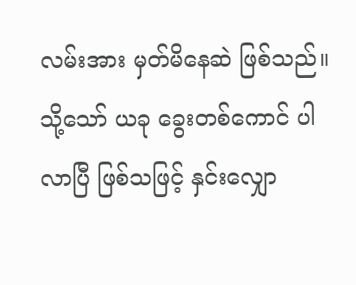လမ်းအား မှတ်မိနေဆဲ ဖြစ်သည်။ သို့သော် ယခု ခွေးတစ်ကောင် ပါလာပြီ ဖြစ်သဖြင့် နှင်းလျှော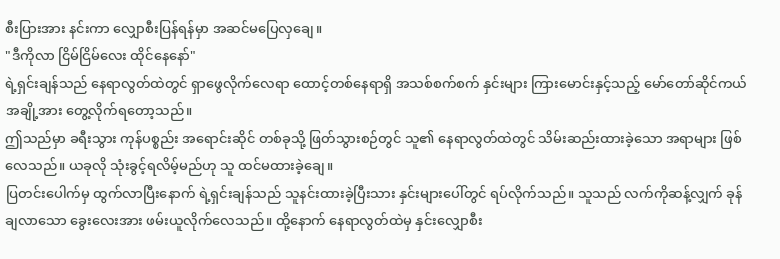စီးပြားအား နင်းကာ လျှောစီးပြန်ရန်မှာ အဆင်မပြေလှချေ။
"ဒီကိုလာ ငြိမ်ငြိမ်လေး ထိုင်နေနော်"
ရဲ့ရှင်းချန်သည် နေရာလွတ်ထဲတွင် ရှာဖွေလိုက်လေရာ ထောင့်တစ်နေရာရှိ အသစ်စက်စက် နှင်းများ ကြားမောင်းနှင့်သည့် မော်တော်ဆိုင်ကယ် အချို့အား တွေ့လိုက်ရတော့သည်။
ဤသည်မှာ ခရီးသွား ကုန်ပစ္စည်း အရောင်းဆိုင် တစ်ခုသို့ ဖြတ်သွားစဉ်တွင် သူ၏ နေရာလွတ်ထဲတွင် သိမ်းဆည်းထားခဲ့သော အရာများ ဖြစ်လေသည်။ ယခုလို သုံးခွင့်ရလိမ့်မည်ဟု သူ ထင်မထားခဲ့ချေ။
ပြတင်းပေါက်မှ ထွက်လာပြီးနောက် ရဲ့ရှင်းချန်သည် သူနင်းထားခဲ့ပြီးသား နှင်းများပေါ်တွင် ရပ်လိုက်သည်။ သူသည် လက်ကိုဆန့်လျှက် ခုန်ချလာသော ခွေးလေးအား ဖမ်းယူလိုက်လေသည်။ ထို့နောက် နေရာလွတ်ထဲမှ နှင်းလျှောစီး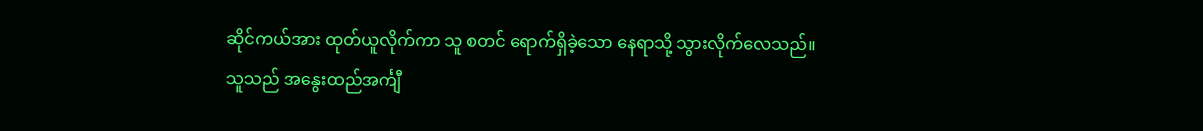ဆိုင်ကယ်အား ထုတ်ယူလိုက်ကာ သူ စတင် ရောက်ရှိခဲ့သော နေရာသို့ သွားလိုက်လေသည်။
သူသည် အနွေးထည်အင်္ကျီ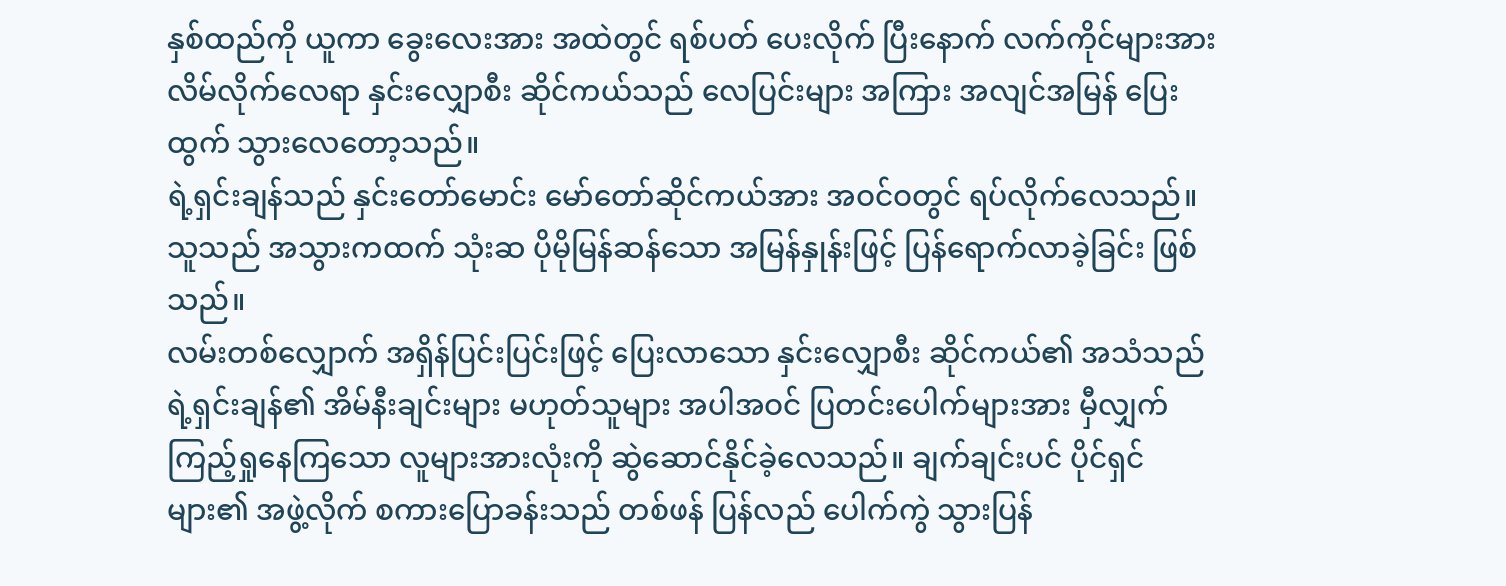နှစ်ထည်ကို ယူကာ ခွေးလေးအား အထဲတွင် ရစ်ပတ် ပေးလိုက် ပြီးနောက် လက်ကိုင်များအား လိမ်လိုက်လေရာ နှင်းလျှောစီး ဆိုင်ကယ်သည် လေပြင်းများ အကြား အလျင်အမြန် ပြေးထွက် သွားလေတော့သည်။
ရဲ့ရှင်းချန်သည် နှင်းတော်မောင်း မော်တော်ဆိုင်ကယ်အား အဝင်ဝတွင် ရပ်လိုက်လေသည်။ သူသည် အသွားကထက် သုံးဆ ပိုမိုမြန်ဆန်သော အမြန်နှုန်းဖြင့် ပြန်ရောက်လာခဲ့ခြင်း ဖြစ်သည်။
လမ်းတစ်လျှောက် အရှိန်ပြင်းပြင်းဖြင့် ပြေးလာသော နှင်းလျှောစီး ဆိုင်ကယ်၏ အသံသည် ရဲ့ရှင်းချန်၏ အိမ်နီးချင်းများ မဟုတ်သူများ အပါအဝင် ပြတင်းပေါက်များအား မှီလျှက် ကြည့်ရှုနေကြသော လူများအားလုံးကို ဆွဲဆောင်နိုင်ခဲ့လေသည်။ ချက်ချင်းပင် ပိုင်ရှင်များ၏ အဖွဲ့လိုက် စကားပြောခန်းသည် တစ်ဖန် ပြန်လည် ပေါက်ကွဲ သွားပြန်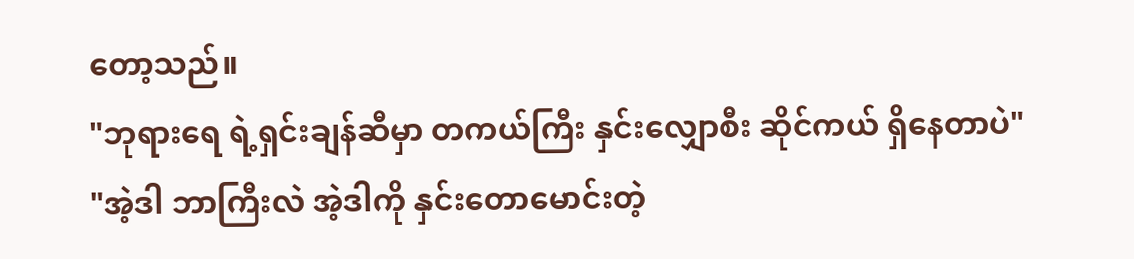တော့သည်။
"ဘုရားရေ ရဲ့ရှင်းချန်ဆီမှာ တကယ်ကြီး နှင်းလျှောစီး ဆိုင်ကယ် ရှိနေတာပဲ"
"အဲ့ဒါ ဘာကြီးလဲ အဲ့ဒါကို နှင်းတောမောင်းတဲ့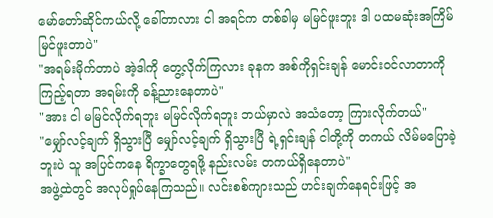မော်တော်ဆိုင်ကယ်လို့ ခေါ်တာလား ငါ အရင်က တစ်ခါမှ မမြင်ဖူးဘူး ဒါ ပထမဆုံးအကြိမ် မြင်ဖူးတာပဲ"
"အရမ်းမိုက်တာပဲ အဲ့ဒါကို တွေ့လိုက်ကြလား ခုနက အစ်ကိုရှင်းချန် မောင်းဝင်လာတာကို ကြည့်ရတာ အရမ်းကို ခန့်ညားနေတာပဲ"
"အား ငါ မမြင်လိုက်ရဘူး မမြင်လိုက်ရဘူး ဘယ်မှာလဲ အသံတော့ ကြားလိုက်တယ်"
"မျှော်လင့်ချက် ရှိသွားပြီ မျှော်လင့်ချက် ရှိသွားပြီ ရဲ့ရှင်းချန် ငါတို့ကို တကယ် လိမ်မပြောခဲ့ဘူးပဲ သူ အပြင်ကနေ ရိက္ခာတွေရဖို့ နည်းလမ်း တကယ်ရှိနေတာပဲ"
အဖွဲ့ထဲတွင် အလုပ်ရှုပ်နေကြသည်။ လင်းစစ်ကျားသည် ဟင်းချက်နေရင်းဖြင့် အ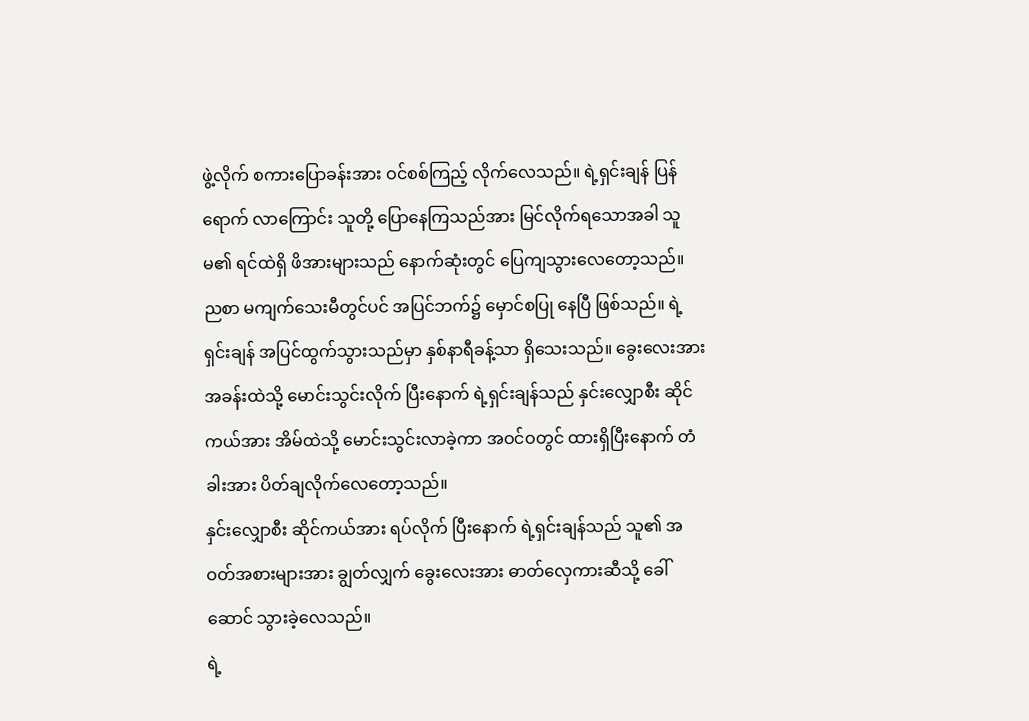ဖွဲ့လိုက် စကားပြောခန်းအား ဝင်စစ်ကြည့် လိုက်လေသည်။ ရဲ့ရှင်းချန် ပြန်ရောက် လာကြောင်း သူတို့ ပြောနေကြသည်အား မြင်လိုက်ရသောအခါ သူမ၏ ရင်ထဲရှိ ဖိအားများသည် နောက်ဆုံးတွင် ပြေကျသွားလေတော့သည်။
ညစာ မကျက်သေးမီတွင်ပင် အပြင်ဘက်၌ မှောင်စပြု နေပြီ ဖြစ်သည်။ ရဲ့ရှင်းချန် အပြင်ထွက်သွားသည်မှာ နှစ်နာရီခန့်သာ ရှိသေးသည်။ ခွေးလေးအား အခန်းထဲသို့ မောင်းသွင်းလိုက် ပြီးနောက် ရဲ့ရှင်းချန်သည် နှင်းလျှောစီး ဆိုင်ကယ်အား အိမ်ထဲသို့ မောင်းသွင်းလာခဲ့ကာ အဝင်ဝတွင် ထားရှိပြီးနောက် တံခါးအား ပိတ်ချလိုက်လေတော့သည်။
နှင်းလျှောစီး ဆိုင်ကယ်အား ရပ်လိုက် ပြီးနောက် ရဲ့ရှင်းချန်သည် သူ၏ အဝတ်အစားများအား ချွတ်လျှက် ခွေးလေးအား ဓာတ်လှေကားဆီသို့ ခေါ်ဆောင် သွားခဲ့လေသည်။
ရဲ့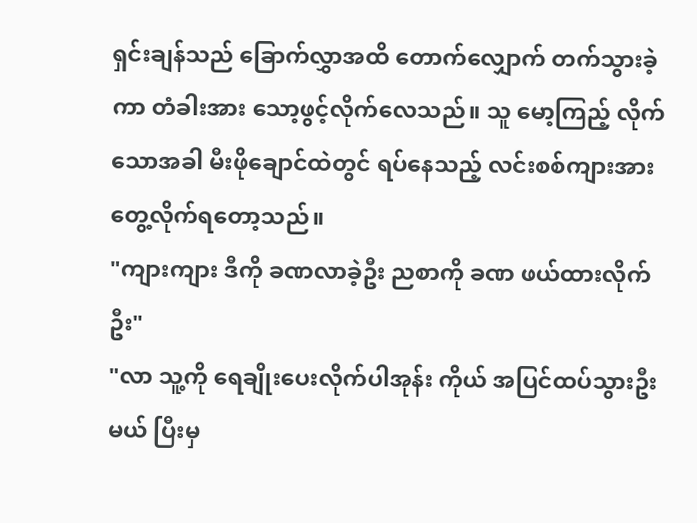ရှင်းချန်သည် ခြောက်လွှာအထိ တောက်လျှောက် တက်သွားခဲ့ကာ တံခါးအား သော့ဖွင့်လိုက်လေသည်။ သူ မော့ကြည့် လိုက်သောအခါ မီးဖိုချောင်ထဲတွင် ရပ်နေသည့် လင်းစစ်ကျားအား တွေ့လိုက်ရတော့သည်။
"ကျားကျား ဒီကို ခဏလာခဲ့ဦး ညစာကို ခဏ ဖယ်ထားလိုက်ဦး"
"လာ သူ့ကို ရေချိုးပေးလိုက်ပါအုန်း ကိုယ် အပြင်ထပ်သွားဦးမယ် ပြီးမှ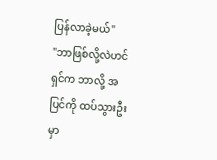ပြန်လာခဲ့မယ်"
"ဘာဖြစ်လို့လဲဟင် ရှင်က ဘာလို့ အပြင်ကို ထပ်သွားဦးမှာ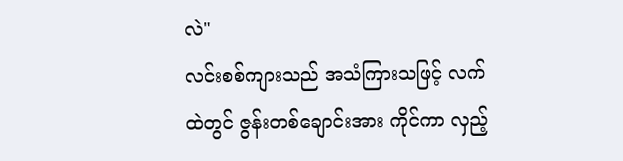လဲ"
လင်းစစ်ကျားသည် အသံကြားသဖြင့် လက်ထဲတွင် ဇွန်းတစ်ချောင်းအား ကိုင်ကာ လှည့်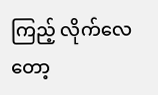ကြည့် လိုက်လေတော့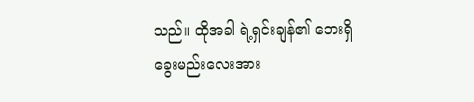သည်။ ထိုအခါ ရဲ့ရှင်းချန်၏ ဘေးရှိ ခွေးမည်းလေးအား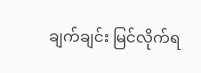ချက်ချင်း မြင်လိုက်ရ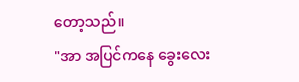တော့သည်။
"အာ အပြင်ကနေ ခွေးလေး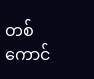တစ်ကောင်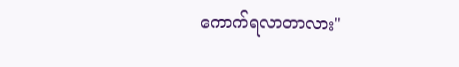ကောက်ရလာတာလား"